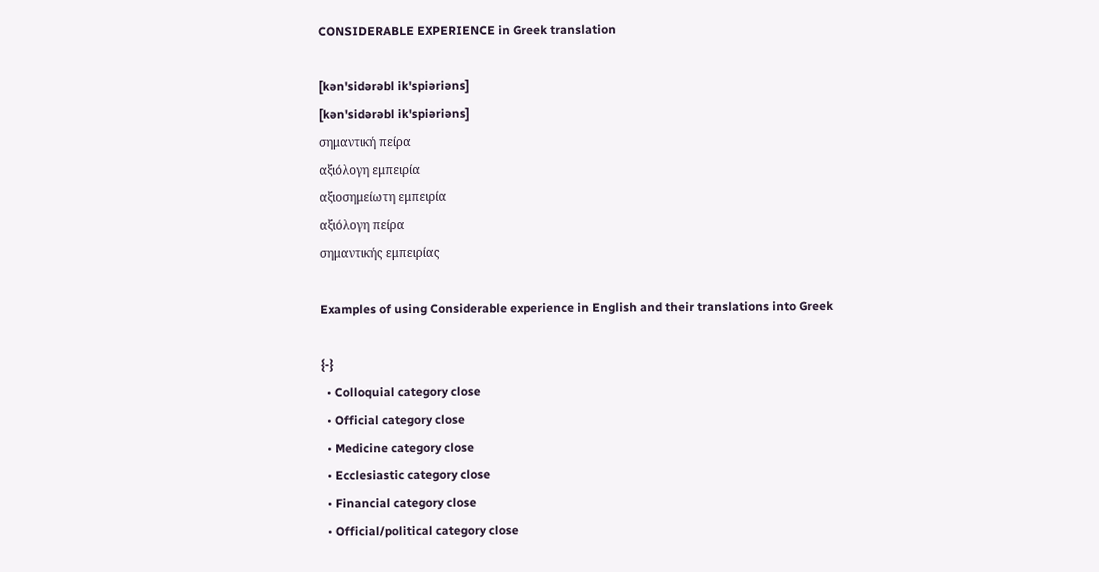CONSIDERABLE EXPERIENCE in Greek translation

[kən'sidərəbl ik'spiəriəns]
[kən'sidərəbl ik'spiəriəns]
σημαντική πείρα
αξιόλογη εμπειρία
αξιοσημείωτη εμπειρία
αξιόλογη πείρα
σημαντικής εμπειρίας

Examples of using Considerable experience in English and their translations into Greek

{-}
  • Colloquial category close
  • Official category close
  • Medicine category close
  • Ecclesiastic category close
  • Financial category close
  • Official/political category close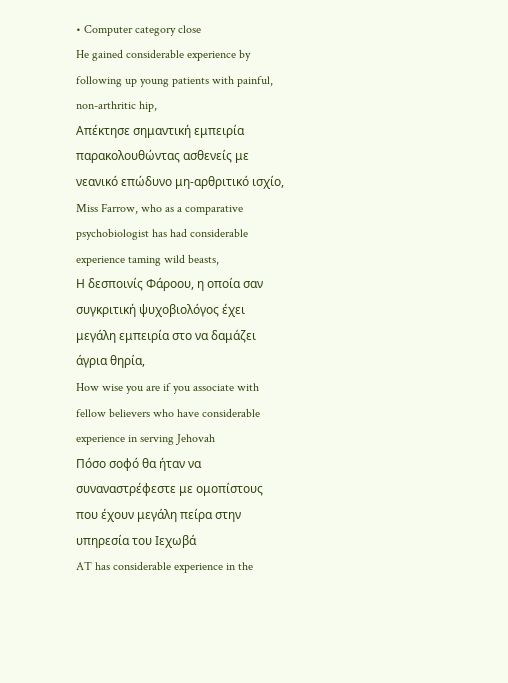• Computer category close
He gained considerable experience by following up young patients with painful, non-arthritic hip,
Απέκτησε σημαντική εμπειρία παρακολουθώντας ασθενείς με νεανικό επώδυνο μη-αρθριτικό ισχίο,
Miss Farrow, who as a comparative psychobiologist has had considerable experience taming wild beasts,
Η δεσποινίς Φάροου, η οποία σαν συγκριτική ψυχοβιολόγος έχει μεγάλη εμπειρία στο να δαμάζει άγρια θηρία,
How wise you are if you associate with fellow believers who have considerable experience in serving Jehovah
Πόσο σοφό θα ήταν να συναναστρέφεστε με ομοπίστους που έχουν μεγάλη πείρα στην υπηρεσία του Ιεχωβά
AT has considerable experience in the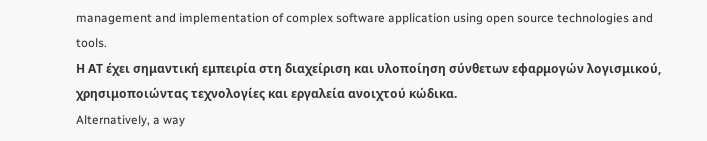management and implementation of complex software application using open source technologies and tools.
Η ΑΤ έχει σημαντική εμπειρία στη διαχείριση και υλοποίηση σύνθετων εφαρμογών λογισμικού, χρησιμοποιώντας τεχνολογίες και εργαλεία ανοιχτού κώδικα.
Alternatively, a way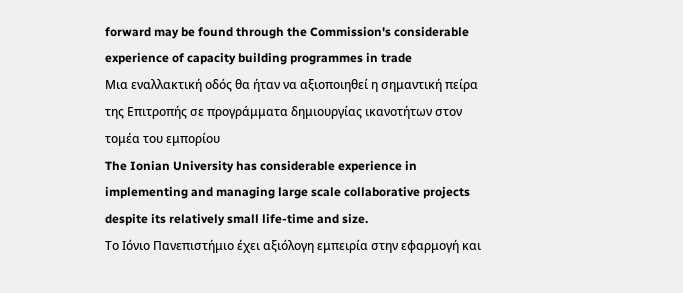forward may be found through the Commission's considerable experience of capacity building programmes in trade
Μια εναλλακτική οδός θα ήταν να αξιοποιηθεί η σημαντική πείρα της Επιτροπής σε προγράμματα δημιουργίας ικανοτήτων στον τομέα του εμπορίου
The Ionian University has considerable experience in implementing and managing large scale collaborative projects despite its relatively small life-time and size.
Το Ιόνιο Πανεπιστήμιο έχει αξιόλογη εμπειρία στην εφαρμογή και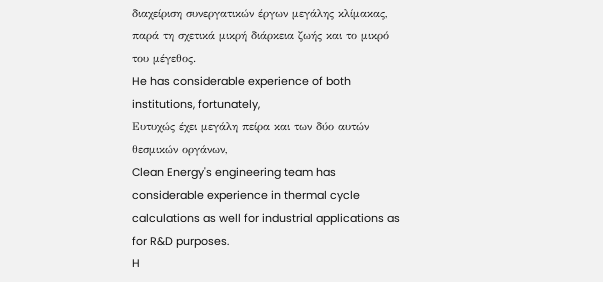διαχείριση συνεργατικών έργων μεγάλης κλίμακας, παρά τη σχετικά μικρή διάρκεια ζωής και το μικρό του μέγεθος.
He has considerable experience of both institutions, fortunately,
Ευτυχώς έχει μεγάλη πείρα και των δύο αυτών θεσμικών οργάνων,
Clean Energy's engineering team has considerable experience in thermal cycle calculations as well for industrial applications as for R&D purposes.
H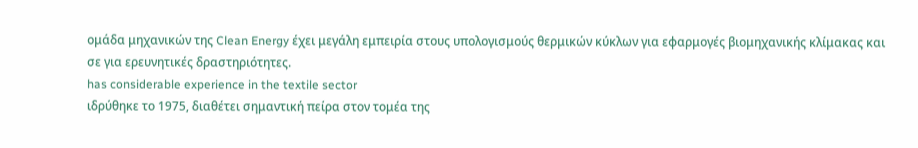ομάδα μηχανικών της Clean Energy έχει μεγάλη εμπειρία στους υπολογισμούς θερμικών κύκλων για εφαρμογές βιομηχανικής κλίμακας και σε για ερευνητικές δραστηριότητες.
has considerable experience in the textile sector
ιδρύθηκε το 1975, διαθέτει σημαντική πείρα στον τομέα της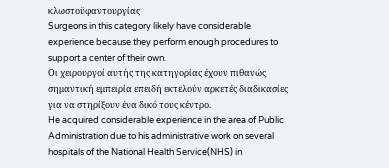κλωστοϋφαντουργίας
Surgeons in this category likely have considerable experience because they perform enough procedures to support a center of their own.
Οι χειρουργοί αυτής της κατηγορίας έχουν πιθανώς σημαντική εμπειρία επειδή εκτελούν αρκετές διαδικασίες για να στηρίξουν ένα δικό τους κέντρο.
He acquired considerable experience in the area of Public Administration due to his administrative work on several hospitals of the National Health Service(NHS) in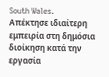South Wales.
Απέκτησε ιδιαίτερη εμπειρία στη δημόσια διοίκηση κατά την εργασία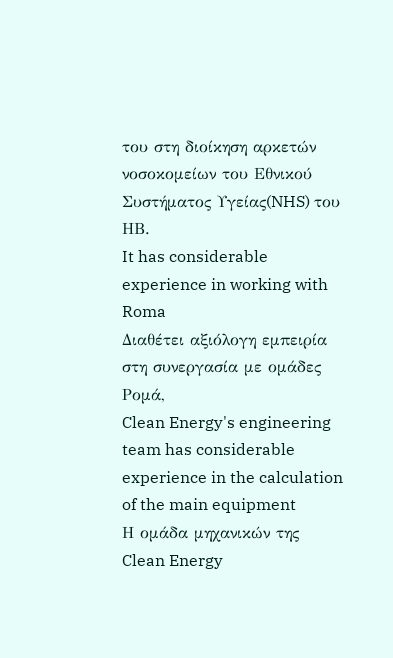του στη διοίκηση αρκετών νοσοκομείων του Εθνικού Συστήματος Υγείας(NHS) του ΗΒ.
It has considerable experience in working with Roma
Διαθέτει αξιόλογη εμπειρία στη συνεργασία με ομάδες Ρομά,
Clean Energy's engineering team has considerable experience in the calculation of the main equipment
Η ομάδα μηχανικών της Clean Energy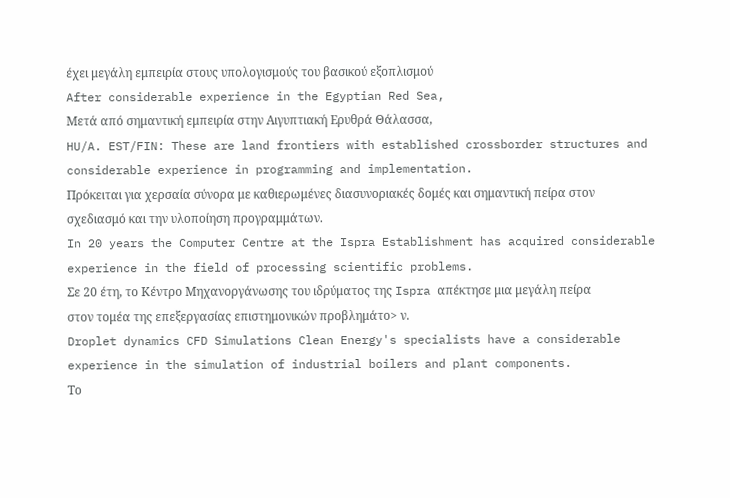έχει μεγάλη εμπειρία στους υπολογισμούς του βασικού εξοπλισμού
After considerable experience in the Egyptian Red Sea,
Μετά από σημαντική εμπειρία στην Αιγυπτιακή Ερυθρά Θάλασσα,
HU/A. EST/FIN: These are land frontiers with established crossborder structures and considerable experience in programming and implementation.
Πρόκειται για χερσαία σύνορα με καθιερωμένες διασυνοριακές δομές και σημαντική πείρα στον σχεδιασμό και την υλοποίηση προγραμμάτων.
In 20 years the Computer Centre at the Ispra Establishment has acquired considerable experience in the field of processing scientific problems.
Σε 20 έτη, το Κέντρο Μηχανοργάνωσης του ιδρύματος της Ispra απέκτησε μια μεγάλη πείρα στον τομέα της επεξεργασίας επιστημονικών προβλημάτο> ν.
Droplet dynamics CFD Simulations Clean Energy's specialists have a considerable experience in the simulation of industrial boilers and plant components.
Το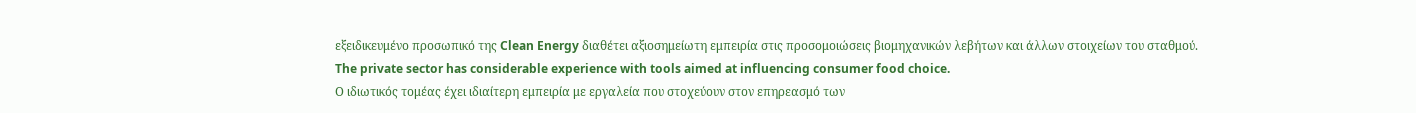εξειδικευμένο προσωπικό της Clean Energy διαθέτει αξιοσημείωτη εμπειρία στις προσομοιώσεις βιομηχανικών λεβήτων και άλλων στοιχείων του σταθμού.
The private sector has considerable experience with tools aimed at influencing consumer food choice.
Ο ιδιωτικός τομέας έχει ιδιαίτερη εμπειρία με εργαλεία που στοχεύουν στον επηρεασμό των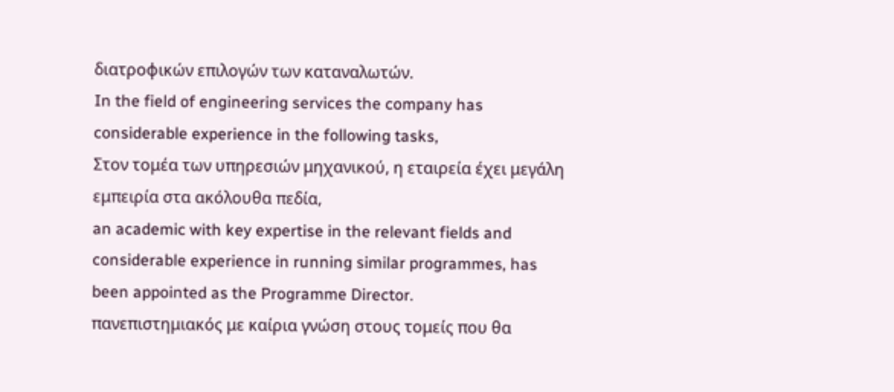διατροφικών επιλογών των καταναλωτών.
In the field of engineering services the company has considerable experience in the following tasks,
Στον τομέα των υπηρεσιών μηχανικού, η εταιρεία έχει μεγάλη εμπειρία στα ακόλουθα πεδία,
an academic with key expertise in the relevant fields and considerable experience in running similar programmes, has been appointed as the Programme Director.
πανεπιστημιακός με καίρια γνώση στους τομείς που θα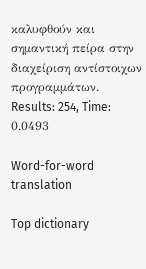καλυφθούν και σημαντική πείρα στην διαχείριση αντίστοιχων προγραμμάτων.
Results: 254, Time: 0.0493

Word-for-word translation

Top dictionary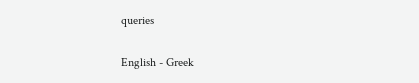queries

English - Greek